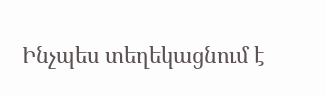Ինչպես տեղեկացնում է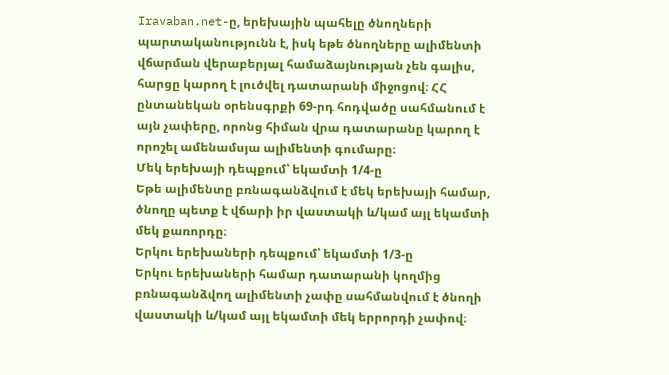Iravaban.net-ը, երեխային պահելը ծնողների պարտականությունն է, իսկ եթե ծնողները ալիմենտի վճարման վերաբերյալ համաձայնության չեն գալիս, հարցը կարող է լուծվել դատարանի միջոցով։ ՀՀ ընտանեկան օրենսգրքի 69-րդ հոդվածը սահմանում է այն չափերը, որոնց հիման վրա դատարանը կարող է որոշել ամենամսյա ալիմենտի գումարը։
Մեկ երեխայի դեպքում՝ եկամտի 1/4-ը
Եթե ալիմենտը բռնագանձվում է մեկ երեխայի համար, ծնողը պետք է վճարի իր վաստակի և/կամ այլ եկամտի մեկ քառորդը։
Երկու երեխաների դեպքում՝ եկամտի 1/3-ը
Երկու երեխաների համար դատարանի կողմից բռնագանձվող ալիմենտի չափը սահմանվում է ծնողի վաստակի և/կամ այլ եկամտի մեկ երրորդի չափով։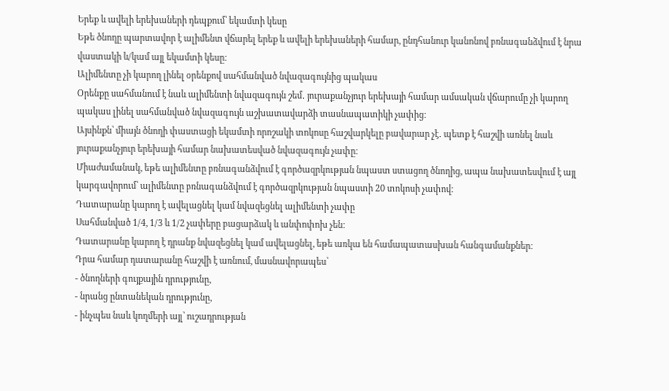Երեք և ավելի երեխաների դեպքում՝ եկամտի կեսը
Եթե ծնողը պարտավոր է ալիմենտ վճարել երեք և ավելի երեխաների համար, ընդհանուր կանոնով բռնագանձվում է նրա վաստակի և/կամ այլ եկամտի կեսը։
Ալիմենտը չի կարող լինել օրենքով սահմանված նվազագույնից պակաս
Օրենքը սահմանում է նաև ալիմենտի նվազագույն շեմ․ յուրաքանչյուր երեխայի համար ամսական վճարումը չի կարող պակաս լինել սահմանված նվազագույն աշխատավարձի տասնապատիկի չափից։
Այսինքն՝ միայն ծնողի փաստացի եկամտի որոշակի տոկոսը հաշվարկելը բավարար չէ․ պետք է հաշվի առնել նաև յուրաքանչյուր երեխայի համար նախատեսված նվազագույն չափը։
Միաժամանակ, եթե ալիմենտը բռնագանձվում է գործազրկության նպաստ ստացող ծնողից, ապա նախատեսվում է այլ կարգավորում՝ ալիմենտը բռնագանձվում է գործազրկության նպաստի 20 տոկոսի չափով։
Դատարանը կարող է ավելացնել կամ նվազեցնել ալիմենտի չափը
Սահմանված 1/4, 1/3 և 1/2 չափերը բացարձակ և անփոփոխ չեն։
Դատարանը կարող է դրանք նվազեցնել կամ ավելացնել, եթե առկա են համապատասխան հանգամանքներ։
Դրա համար դատարանը հաշվի է առնում, մասնավորապես՝
- ծնողների գույքային դրությունը,
- նրանց ընտանեկան դրությունը,
- ինչպես նաև կողմերի այլ՝ ուշադրության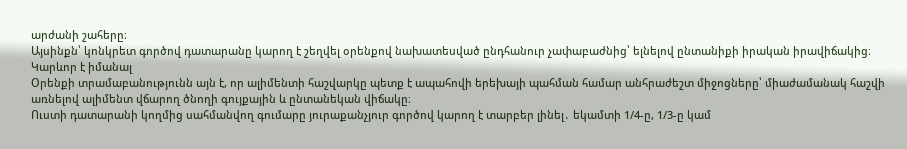արժանի շահերը։
Այսինքն՝ կոնկրետ գործով դատարանը կարող է շեղվել օրենքով նախատեսված ընդհանուր չափաբաժնից՝ ելնելով ընտանիքի իրական իրավիճակից։
Կարևոր է իմանալ
Օրենքի տրամաբանությունն այն է, որ ալիմենտի հաշվարկը պետք է ապահովի երեխայի պահման համար անհրաժեշտ միջոցները՝ միաժամանակ հաշվի առնելով ալիմենտ վճարող ծնողի գույքային և ընտանեկան վիճակը։
Ուստի դատարանի կողմից սահմանվող գումարը յուրաքանչյուր գործով կարող է տարբեր լինել․ եկամտի 1/4-ը, 1/3-ը կամ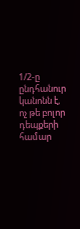1/2-ը ընդհանուր կանոնն է, ոչ թե բոլոր դեպքերի համար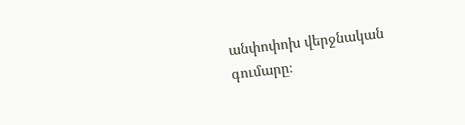անփոփոխ վերջնական գումարը։